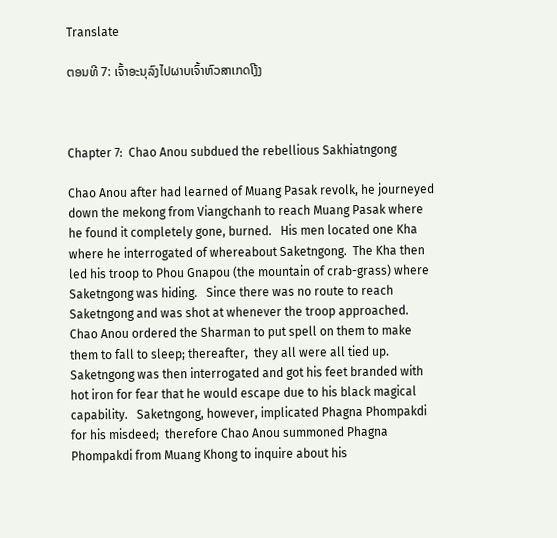Translate

ຕອນທີ 7: ເຈົ້າອະນຸລົງໄປຜາບເຈົ້າຫົວສາເກດໂງ້ງ



Chapter 7:  Chao Anou subdued the rebellious Sakhiatngong

Chao Anou after had learned of Muang Pasak revolk, he journeyed down the mekong from Viangchanh to reach Muang Pasak where he found it completely gone, burned.   His men located one Kha where he interrogated of whereabout Saketngong.  The Kha then led his troop to Phou Gnapou (the mountain of crab-grass) where Saketngong was hiding.   Since there was no route to reach Saketngong and was shot at whenever the troop approached.   Chao Anou ordered the Sharman to put spell on them to make them to fall to sleep; thereafter,  they all were all tied up.  Saketngong was then interrogated and got his feet branded with hot iron for fear that he would escape due to his black magical capability.   Saketngong, however, implicated Phagna Phompakdi for his misdeed;  therefore Chao Anou summoned Phagna Phompakdi from Muang Khong to inquire about his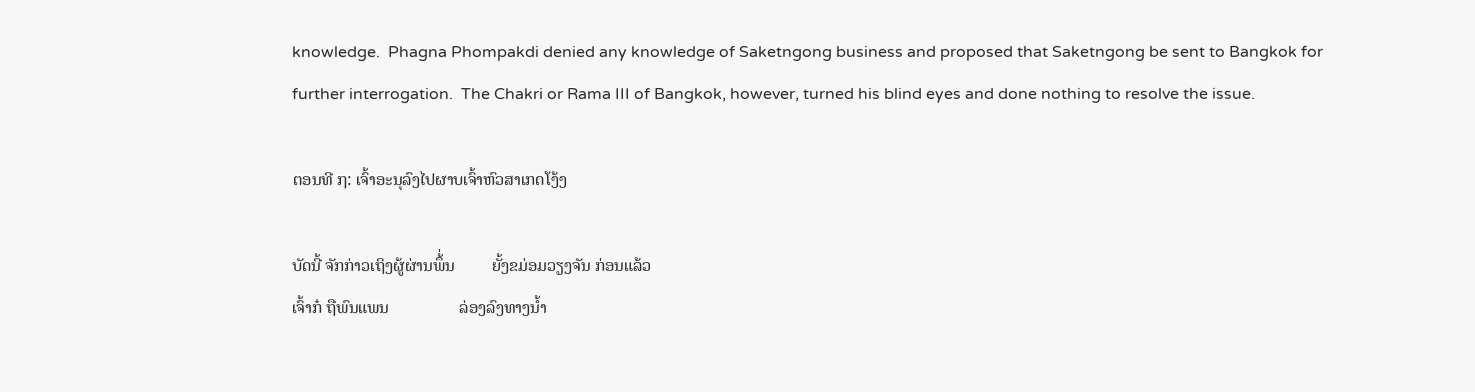knowledge.  Phagna Phompakdi denied any knowledge of Saketngong business and proposed that Saketngong be sent to Bangkok for further interrogation.  The Chakri or Rama III of Bangkok, however, turned his blind eyes and done nothing to resolve the issue.

ຕອນທີ ໗: ເຈົ້າອະນຸລົງໄປຜາບເຈົ້າຫົວສາເກດໂງ້ງ

ບັດນີ້ ຈັກກ່າວເຖິງຜູ້ຜ່ານພຶ້່ນ         ຍັ້ງຂມ່ອມວຽງຈັນ ກ່ອນແລ້ວ
ເຈົ້າກ໋ ຖືພົນແພນ                 ລ່ອງລົງທາງນ້ຳ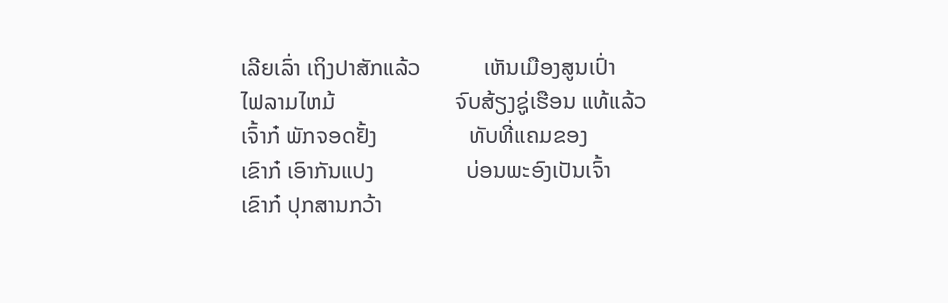ເລີຍເລົ່າ ເຖິງປາສັກແລ້ວ           ເຫັນເມືອງສູນເປົ່າ
ໄຟລາມໄຫມ້                     ຈົບສ້ຽງຊູ່ເຮືອນ ແທ້ແລ້ວ
ເຈົ້າກ໋ ພັກຈອດຢັ້ງ                ທັບທີ່ແຄມຂອງ
ເຂົາກ໋ ເອົາກັນແປງ                ບ່ອນພະອົງເປັນເຈົ້າ
ເຂົາກ໋ ປຸກສານກວ້າ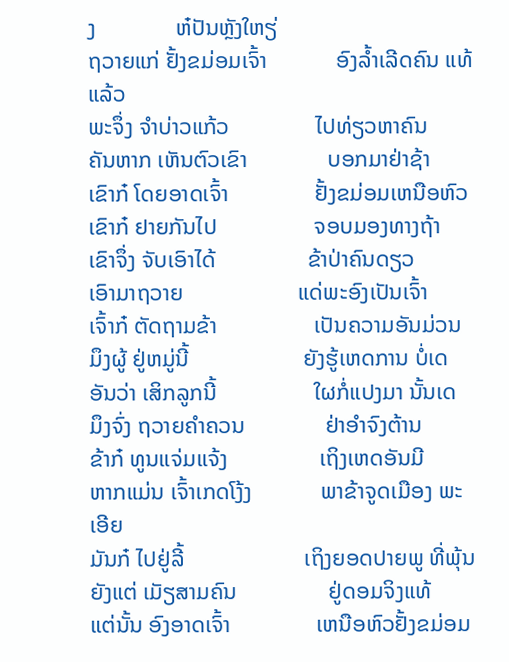ງ              ຫ໋ປັນຫຼັງໃຫຽ່
ຖວາຍແກ່ ຢັ້ງຂມ່ອມເຈົ້າ            ອົງລ້ຳເລີດຄົນ ແທ້ແລ້ວ
ພະຈຶ່ງ ຈຳບ່າວແກ້ວ               ໄປທ່ຽວຫາຄົນ
ຄັນຫາກ ເຫັນຕົວເຂົາ              ບອກມາຢ່າຊ້າ
ເຂົາກ໋ ໂດຍອາດເຈົ້າ               ຢັ້ງຂມ່ອມເຫນືອຫົວ
ເຂົາກ໋ ຢາຍກັນໄປ                 ຈອບມອງທາງຖ້າ
ເຂົາຈຶ່ງ ຈັບເອົາໄດ້                ຂ້າປ່າຄົນດຽວ
ເອົາມາຖວາຍ                    ແດ່ພະອົງເປັນເຈົ້າ
ເຈົ້າກ໋ ຕັດຖາມຂ້າ                 ເປັນຄວາມອັນມ່ວນ
ມຶງຜູ້ ຢູ່ຫມູ່ນີ້                    ຍັງຮູ້ເຫດການ ບໍ່ເດ
ອັນວ່າ ເສິກລູກນີ້                 ໃຜກໍ່ແປງມາ ນັ້ນເດ
ມຶງຈົ່ງ ຖວາຍຄຳຄວນ              ຢ່າອຳຈົງຕ້ານ
ຂ້າກ໋ ທູນແຈ່ມແຈ້ງ                ເຖິງເຫດອັນມີ
ຫາກແມ່ນ ເຈົ້າເກດໂງ້ງ            ພາຂ້າຈູດເມືອງ ພະເອີຍ
ມັນກ໋ ໄປຢູ່ລີ້                     ເຖິງຍອດປາຍພູ ທີ່ພຸ້ນ
ຍັງແຕ່ ເມັຽສາມຄົນ                ຢູ່ດອມຈິງແທ້
ແຕ່ນັ້ນ ອົງອາດເຈົ້າ               ເຫນືອຫົວຢັ້ງຂມ່ອມ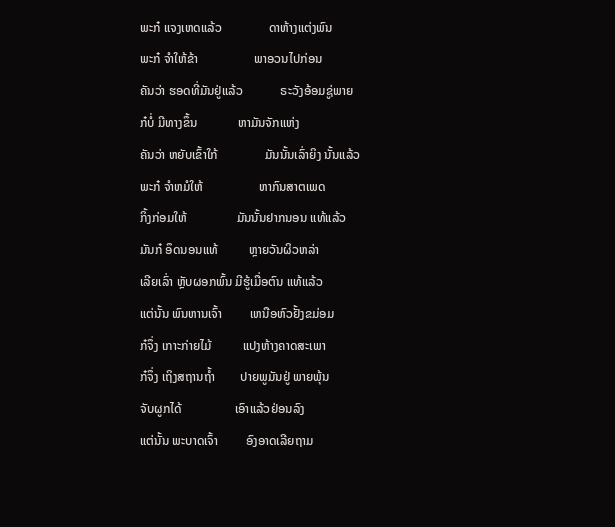ພະກ໋ ແຈງເຫດແລ້ວ               ດາຫ້າງແຕ່ງພົນ
ພະກ໋ ຈຳໃຫ້ຂ້າ                  ພາອວນໄປກ່ອນ
ຄັນວ່າ ຮອດທີ່ມັນຢູ່ແລ້ວ            ຣະວັງອ້ອມຊູ່ພາຍ
ກ໋ບໍ່ ມີທາງຂຶ້ນ             ຫາມັນຈັກແຫ່ງ
ຄັນວ່າ ຫຍັບເຂົ້າໃກ້               ມັນນັ້ນເລົ່າຍິງ ນັ້ນແລ້ວ
ພະກ໋ ຈຳຫມໍໃຫ້                  ຫາກົນສາຕເພດ
ກິ້ງກ່ອມໃຫ້                ມັນນັ້ນຢາກນອນ ແທ້ແລ້ວ
ມັນກ໋ ອຶດນອນແທ້          ຫຼາຍວັນຜິວຫລ່າ
ເລີຍເລົ່າ ຫຼັບຜອກພົ້ນ ມີຮູ້ເມື່ອຕົນ ແທ້ແລ້ວ
ແຕ່ນັ້ນ ພົນຫານເຈົ້າ         ເຫນືອຫົວຢັ້ງຂມ່ອມ
ກ໋ຈຶ່ງ ເກາະກ່າຍໄມ້          ແປງຫ້າງຄາດສະເພາ
ກ໋ຈຶ່ງ ເຖິງສຖານຖ້ຳ        ປາຍພູມັນຢູ່ ພາຍພຸ້ນ
ຈັບຜູກໄດ້                 ເອົາແລ້ວຢ່ອນລົງ
ແຕ່ນັ້ນ ພະບາດເຈົ້າ         ອົງອາດເລີຍຖາມ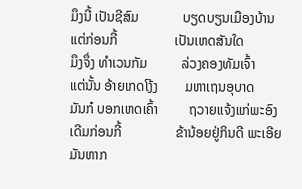ມຶງນີ້ ເປັນຊີສົມ             ບຽດບຽນເມືອງບ້ານ
ແຕ່ກ່ອນກີ້                 ເປັນເຫດສັນໃດ
ມຶງຈຶ່ງ ທຳເວນກັມ          ລ່ວງຄອງທັມເຈົ້າ
ແຕ່ນັ້ນ ອ້າຍເກດໂງ້ງ        ມຫາເຖນອຸບາດ
ມັນກ໋ ບອກເຫດເຄົ້າ         ຖວາຍແຈ້ງແກ່ພະອົງ
ເດີມກ່ອນກີ້                ຂ້ານ້ອຍຢູ່ກິນດີ ພະເອີຍ
ມັນຫາກ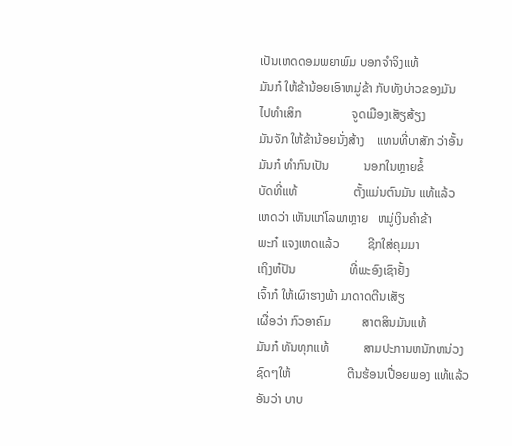ເປັນເຫດດອມພຍາພົມ ບອກຈຳຈິງແທ້
ມັນກ໋ ໃຫ້ຂ້ານ້ອຍເອົາຫມູ່ຂ້າ ກັບທັງບ່າວຂອງມັນ
ໄປທຳເສິກ                ຈູດເມືອງເສັຽສ້ຽງ
ມັນຈັກ ໃຫ້ຂ້ານ້ອຍນັ່ງສ້າງ    ແທນທີ່ບາສັກ ວ່າອັ້ນ
ມັນກ໋ ທຳກົນເປັນ           ນອກໃນຫຼາຍຂໍ້
ບັດທີ່ແທ້                  ຕັ້ງແມ່ນຕົນມັນ ແທ້ແລ້ວ
ເຫດວ່າ ເຫັນແກ່ໂລພາຫຼາຍ   ຫມູ່ເງິນຄຳຂ້າ
ພະກ໋ ແຈງເຫດແລ້ວ         ຊີກໃສ່ຄຸມມາ
ເຖິງຫ໋ປັນ                 ທີ່ພະອົງເຊົາຢັ້ງ
ເຈົ້າກ໋ ໃຫ້ເຜົາຮາງພ້າ ມາດາດຕີນເສັຽ
ເຜື່ອວ່າ ກົວອາຄົມ          ສາຕສິນມັນແທ້
ມັນກ໋ ທັນທຸກແທ້           ສາມປະການຫນັກຫນ່ວງ
ຊົດໆໃຫ້                  ຕີນຮ້ອນເປື່ອຍພອງ ແທ້ແລ້ວ
ອັນວ່າ ບາບ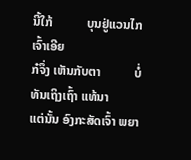ນີ້ໃກ້           ບຸນຢູ່ແວນໄກ ເຈົ້າເອີຍ
ກ໋ຈຶ່ງ ເຫັນກັບຕາ           ບໍ່ທັນເຖິງເຖົ້າ ແທ້ນາ
ແຕ່ນັ້ນ ອົງກະສັດເຈົ້າ ພຍາ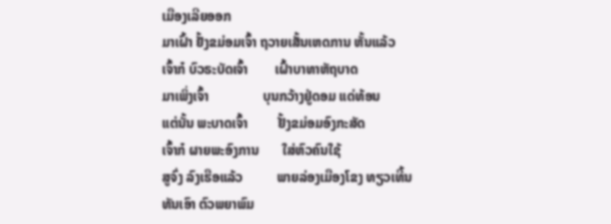ເມືອງເລີຍອອກ
ມາເຝົ້າ ຢັ້ງຂມ່ອມເຈົ້າ ຖວາຍເສັ້ນເຫດການ ຫັ້ນແລ້ວ
ເຈົ້າກ໋ ບົວຣະບັດເຈົ້າ        ເຝົ້າບາທາຫັຖບາດ
ມາເພິ່ງເຈົ້າ                ບຸນກວ້າງຢູ່ດອມ ແດ່ທ້ອນ
ແຕ່ນັ້ນ ພະບາດເຈົ້າ         ຢັ້ງຂມ່ອມອົງກະສັດ
ເຈົ້າກ໋ ຜາຍພະອົງການ       ໃສ່ຫົວຄົນໃຊ້
ສູຈົ່ງ ລົງເຮືອແລ້ວ          ພາຍລ່ອງເມືອງໂຂງ ທຽວເທີ້ນ
ທັນເອົາ ຕົວພຍາພົມ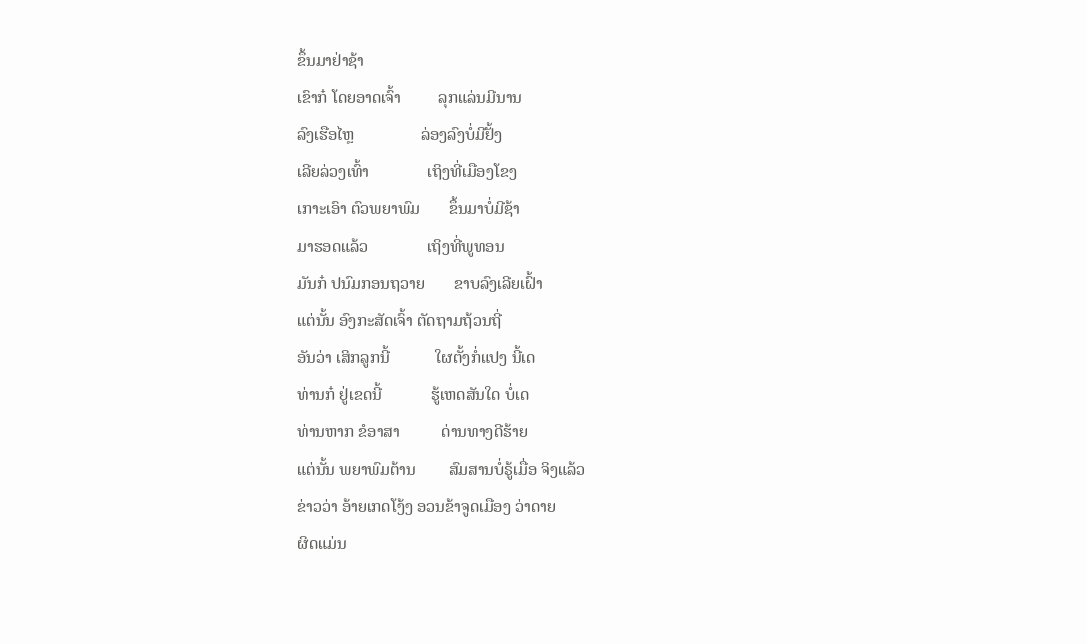ຂຶ້ນມາຢ່າຊ້າ
ເຂົາກ໋ ໂດຍອາດເຈົ້າ         ລຸກແລ່ນມີນານ
ລົງເຮືອໄຫຼ                ລ່ອງລົງບໍ່ມີຢັ້ງ
ເລີຍລ່ວງເທົ້າ              ເຖິງທີ່ເມືອງໂຂງ
ເກາະເອົາ ຕົວພຍາພົມ       ຂຶ້ນມາບໍ່ມີຊ້າ
ມາຮອດແລ້ວ              ເຖິງທີ່ພູທອນ
ມັນກ໋ ປນົມກອນຖວາຍ       ຂາບລົງເລີຍເຝົ້າ
ແຕ່ນັ້ນ ອົງກະສັດເຈົ້າ ຕັດຖາມຖ້ວນຖີ່
ອັນວ່າ ເສິກລູກນີ້           ໃຜຕັ້ງກໍ່ແປງ ນີ້ເດ
ທ່ານກ໋ ຢູ່ເຂດນີ້            ຮູ້ເຫດສັນໃດ ບໍ່ເດ
ທ່ານຫາກ ຂໍອາສາ          ດ່ານທາງດີຮ້າຍ
ແຕ່ນັ້ນ ພຍາພົມຕ້ານ        ສົມສານບໍ່ຣູ້ເມື່ອ ຈິງແລ້ວ
ຂ່າວວ່າ ອ້າຍເກດໂງ້ງ ອວນຂ້າຈູດເມືອງ ວ່າດາຍ
ຜິດແມ່ນ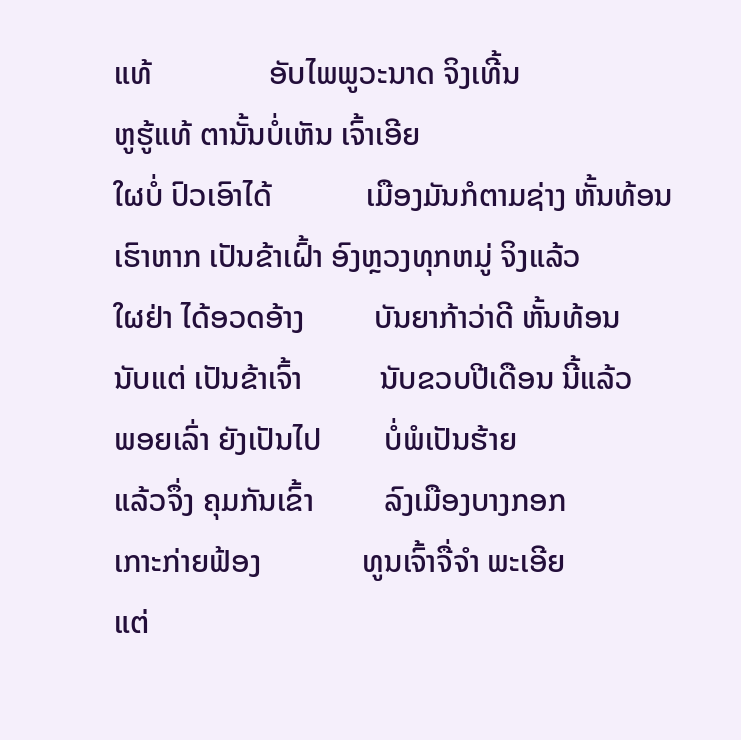ແທ້               ອັບໄພພູວະນາດ ຈິງເທີ້ນ
ຫູຮູ້ແທ້ ຕານັ້ນບໍ່ເຫັນ ເຈົ້າເອີຍ
ໃຜບໍ່ ປົວເອົາໄດ້            ເມືອງມັນກໍຕາມຊ່າງ ຫັ້ນທ້ອນ
ເຮົາຫາກ ເປັນຂ້າເຝົ້າ ອົງຫຼວງທຸກຫມູ່ ຈິງແລ້ວ
ໃຜຢ່າ ໄດ້ອວດອ້າງ         ບັນຍາກ້າວ່າດີ ຫັ້ນທ້ອນ
ນັບແຕ່ ເປັນຂ້າເຈົ້າ          ນັບຂວບປີເດືອນ ນີ້ແລ້ວ
ພອຍເລົ່າ ຍັງເປັນໄປ        ບໍ່ພໍເປັນຮ້າຍ
ແລ້ວຈຶ່ງ ຄຸມກັນເຂົ້າ         ລົງເມືອງບາງກອກ
ເກາະກ່າຍຟ້ອງ             ທູນເຈົ້າຈື່ຈຳ ພະເອີຍ
ແຕ່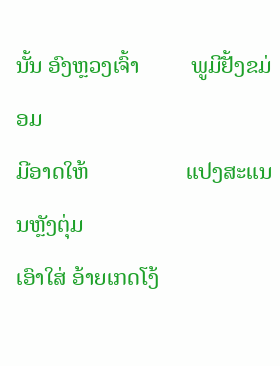ນັ້ນ ອົງຫຼວງເຈົ້າ         ພູມີຢັ້ງຂມ່ອມ
ມີອາດໃຫ້                 ແປງສະແນນຫຼັງຕຸ່ມ
ເອົາໃສ່ ອ້າຍເກດໂງ້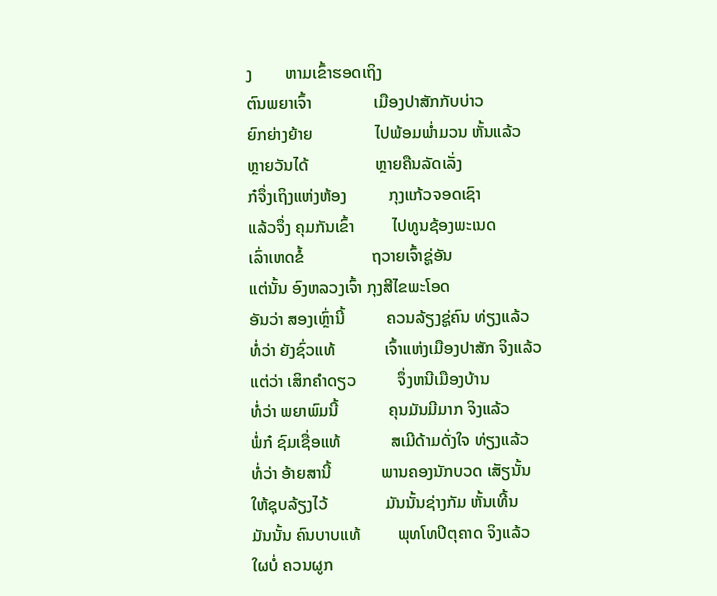ງ        ຫາມເຂົ້າຮອດເຖິງ
ຕົນພຍາເຈົ້າ               ເມືອງປາສັກກັບບ່າວ
ຍົກຍ່າງຍ້າຍ               ໄປພ້ອມພ່ຳມວນ ຫັ້ນແລ້ວ
ຫຼາຍວັນໄດ້                ຫຼາຍຄືນລັດເລັ່ງ
ກ໋ຈຶ່ງເຖິງແຫ່ງຫ້ອງ          ກຸງແກ້ວຈອດເຊົາ
ແລ້ວຈຶ່ງ ຄຸມກັນເຂົ້າ         ໄປທູນຊ້ອງພະເນດ
ເລົ່າເຫດຂໍ້                ຖວາຍເຈົ້າຊູ່ອັນ
ແຕ່ນັ້ນ ອົງຫລວງເຈົ້າ ກຸງສີໄຂພະໂອດ
ອັນວ່າ ສອງເຫຼົ່ານີ້          ຄວນລ້ຽງຊູ່ຄົນ ທ່ຽງແລ້ວ
ທໍ່ວ່າ ຍັງຊົ່ວແທ້            ເຈົ້າແຫ່ງເມືອງປາສັກ ຈິງແລ້ວ
ແຕ່ວ່າ ເສິກຄຳດຽວ          ຈຶ່ງຫນີເມືອງບ້ານ
ທໍ່ວ່າ ພຍາພົມນີ້            ຄຸນມັນມີມາກ ຈິງແລ້ວ
ພໍ່ກ໋ ຊົມເຊື່ອແທ້            ສເມີດ້າມດັ່ງໃຈ ທ່ຽງແລ້ວ
ທໍ່ວ່າ ອ້າຍສານີ້            ພານຄອງນັກບວດ ເສັຽນັ້ນ
ໃຫ້ຊຸບລ້ຽງໄວ້              ມັນນັ້ນຊ່າງກັມ ຫັ້ນເທີ້ນ
ມັນນັ້ນ ຄົນບາບແທ້         ພຸທໂທປິຕຸຄາດ ຈິງແລ້ວ
ໃຜບໍ່ ຄວນຜູກ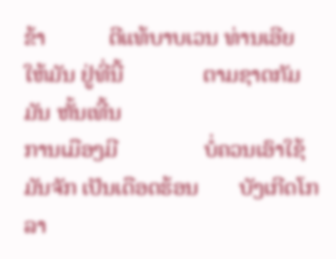ຂ້າ           ຕີແທ້ບາບເວນ ທ່ານເອີຍ
ໃຫ້ມັນ ຢູ່ທີ່ນີ້              ຕາມຊາດກັມມັນ ຫັ້ນເທີ້ນ
ການເມືອງມີ               ບໍ່ຄວນເອົາໃຊ້
ມັນຈັກ ເປັນເດືອດຮ້ອນ       ບັງເກີດໂກລາ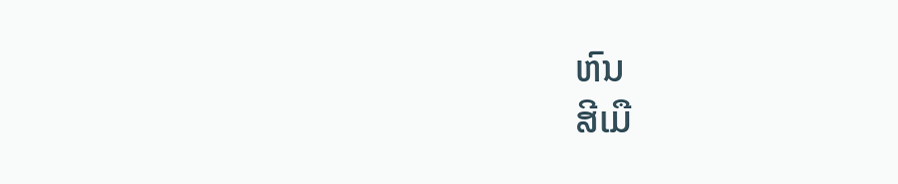ຫົນ
ສີເມື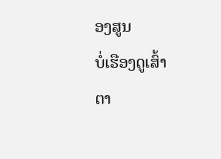ອງສູນ                ບໍ່ເຮືອງດູເສົ້າ
ຕາ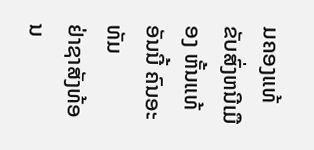ມຄອງແທ້              ຂັບສົ່ງຫນີເມືອງ ຫັ້ນແທ້
ອັນນີ້ ຄົນອະທັມ            ຢ່າຊາສັງທ້ອນ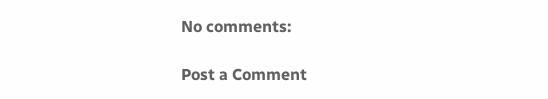No comments:

Post a Comment